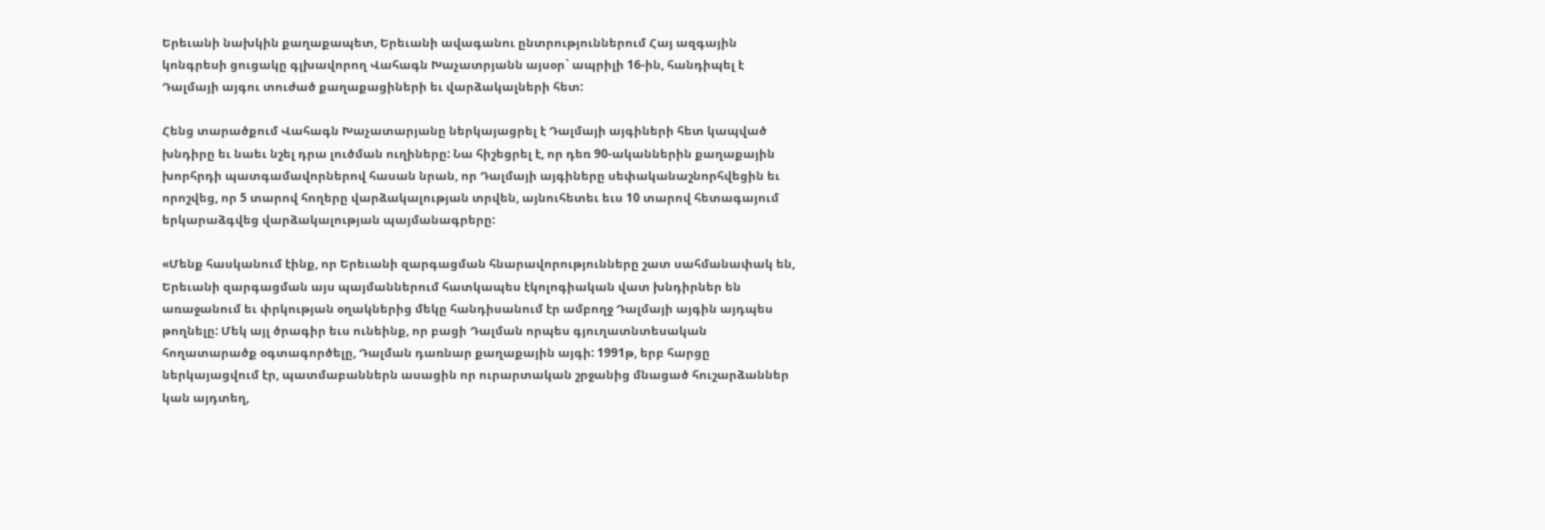Երեւանի նախկին քաղաքապետ, Երեւանի ավագանու ընտրություններում Հայ ազգային կոնգրեսի ցուցակը գլխավորող Վահագն Խաչատրյանն այսօր` ապրիլի 16-ին, հանդիպել է Դալմայի այգու տուժած քաղաքացիների եւ վարձակալների հետ:

Հենց տարածքում Վահագն Խաչատարյանը ներկայացրել է Դալմայի այգիների հետ կապված խնդիրը եւ նաեւ նշել դրա լուծման ուղիները: Նա հիշեցրել է, որ դեռ 90-ականներին քաղաքային խորհրդի պատգամավորներով հասան նրան, որ Դալմայի այգիները սեփականաշնորհվեցին եւ որոշվեց, որ 5 տարով հողերը վարձակալության տրվեն, այնուհետեւ եւս 10 տարով հետագայում երկարաձգվեց վարձակալության պայմանագրերը:

«Մենք հասկանում էինք, որ Երեւանի զարգացման հնարավորությունները շատ սահմանափակ են, Երեւանի զարգացման այս պայմաններում հատկապես էկոլոգիական վատ խնդիրներ են առաջանում եւ փրկության օղակներից մեկը հանդիսանում էր ամբողջ Դալմայի այգին այդպես թողնելը: Մեկ այլ ծրագիր եւս ունեինք, որ բացի Դալման որպես գյուղատնտեսական հողատարածք օգտագործելը, Դալման դառնար քաղաքային այգի: 1991թ, երբ հարցը ներկայացվում էր, պատմաբաններն ասացին որ ուրարտական շրջանից մնացած հուշարձաններ կան այդտեղ,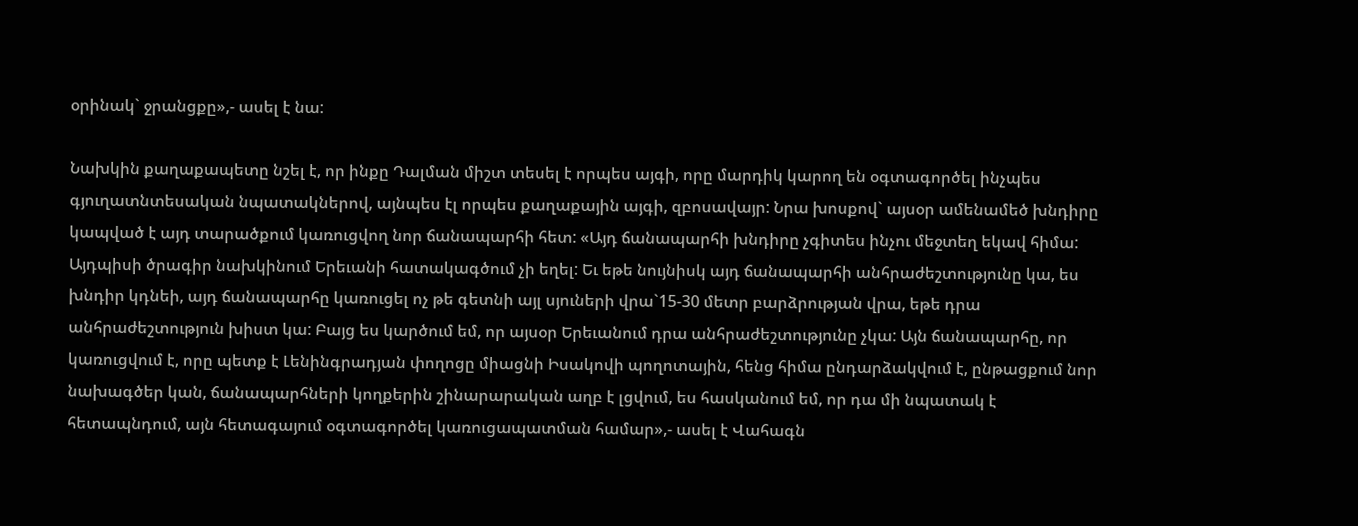օրինակ` ջրանցքը»,- ասել է նա:

Նախկին քաղաքապետը նշել է, որ ինքը Դալման միշտ տեսել է որպես այգի, որը մարդիկ կարող են օգտագործել ինչպես գյուղատնտեսական նպատակներով, այնպես էլ որպես քաղաքային այգի, զբոսավայր: Նրա խոսքով` այսօր ամենամեծ խնդիրը կապված է այդ տարածքում կառուցվող նոր ճանապարհի հետ: «Այդ ճանապարհի խնդիրը չգիտես ինչու մեջտեղ եկավ հիմա: Այդպիսի ծրագիր նախկինում Երեւանի հատակագծում չի եղել: Եւ եթե նույնիսկ այդ ճանապարհի անհրաժեշտությունը կա, ես խնդիր կդնեի, այդ ճանապարհը կառուցել ոչ թե գետնի այլ սյուների վրա`15-30 մետր բարձրության վրա, եթե դրա անհրաժեշտություն խիստ կա: Բայց ես կարծում եմ, որ այսօր Երեւանում դրա անհրաժեշտությունը չկա: Այն ճանապարհը, որ կառուցվում է, որը պետք է Լենինգրադյան փողոցը միացնի Իսակովի պողոտային, հենց հիմա ընդարձակվում է, ընթացքում նոր նախագծեր կան, ճանապարհների կողքերին շինարարական աղբ է լցվում, ես հասկանում եմ, որ դա մի նպատակ է հետապնդում, այն հետագայում օգտագործել կառուցապատման համար»,- ասել է Վահագն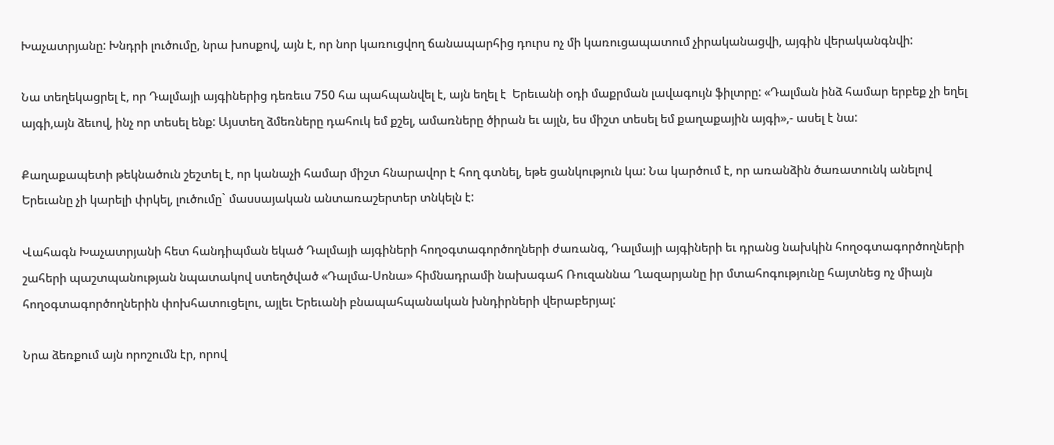Խաչատրյանը: Խնդրի լուծումը, նրա խոսքով, այն է, որ նոր կառուցվող ճանապարհից դուրս ոչ մի կառուցապատում չիրականացվի, այգին վերականգնվի:

Նա տեղեկացրել է, որ Դալմայի այգիներից դեռեւս 750 հա պահպանվել է, այն եղել է  Երեւանի օդի մաքրման լավագույն ֆիլտրը: «Դալման ինձ համար երբեք չի եղել այգի,այն ձեւով, ինչ որ տեսել ենք: Այստեղ ձմեռները դահուկ եմ քշել, ամառները ծիրան եւ այլն, ես միշտ տեսել եմ քաղաքային այգի»,- ասել է նա:

Քաղաքապետի թեկնածուն շեշտել է, որ կանաչի համար միշտ հնարավոր է հող գտնել, եթե ցանկություն կա: Նա կարծում է, որ առանձին ծառատունկ անելով Երեւանը չի կարելի փրկել, լուծումը` մասսայական անտառաշերտեր տնկելն է:

Վահագն Խաչատրյանի հետ հանդիպման եկած Դալմայի այգիների հողօգտագործողների ժառանգ, Դալմայի այգիների եւ դրանց նախկին հողօգտագործողների շահերի պաշտպանության նպատակով ստեղծված «Դալմա-Սոնա» հիմնադրամի նախագահ Ռուզաննա Ղազարյանը իր մտահոգությունը հայտնեց ոչ միայն հողօգտագործողներին փոխհատուցելու, այլեւ Երեւանի բնապահպանական խնդիրների վերաբերյալ:

Նրա ձեռքում այն որոշումն էր, որով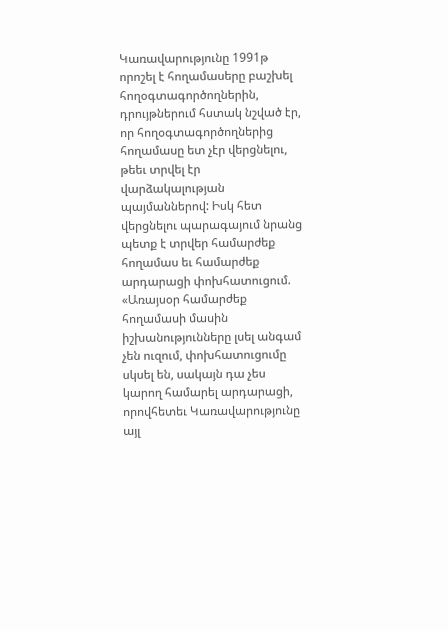Կառավարությունը 1991թ որոշել է հողամասերը բաշխել հողօգտագործողներին, դրույթներում հստակ նշված էր, որ հողօգտագործողներից հողամասը ետ չէր վերցնելու, թեեւ տրվել էր վարձակալության պայմաններով: Իսկ հետ վերցնելու պարագայում նրանց պետք է տրվեր համարժեք հողամաս եւ համարժեք արդարացի փոխհատուցում. «Առայսօր համարժեք հողամասի մասին իշխանությունները լսել անգամ չեն ուզում, փոխհատուցումը սկսել են, սակայն դա չես կարող համարել արդարացի, որովհետեւ Կառավարությունը այլ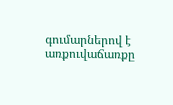գումարներով է առքուվաճառքը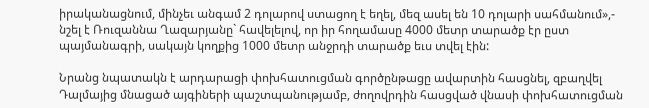իրականացնում, մինչեւ անգամ 2 դոլարով ստացող է եղել, մեզ ասել են 10 դոլարի սահմանում»,- նշել է Ռուզաննա Ղազարյանը` հավելելով, որ իր հողամասը 4000 մետր տարածք էր ըստ պայմանագրի, սակայն կողքից 1000 մետր անջրդի տարածք եւս տվել էին:

Նրանց նպատակն է արդարացի փոխհատուցման գործընթացը ավարտին հասցնել, զբաղվել Դալմայից մնացած այգիների պաշտպանությամբ, ժողովրդին հասցված վնասի փոխհատուցման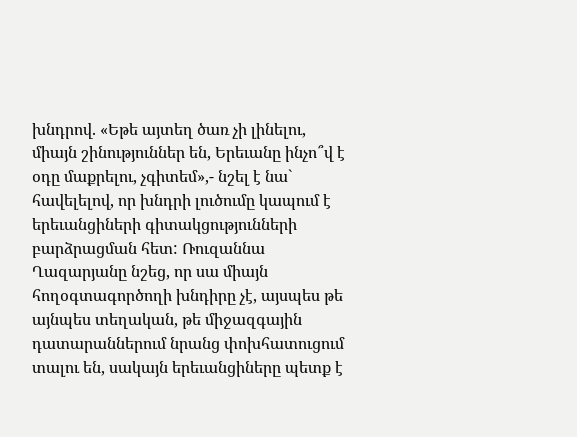խնդրով. «Եթե այտեղ ծառ չի լինելու, միայն շինություններ են, Երեւանը ինչո՞վ է օդը մաքրելու, չգիտեմ»,- նշել է նա` հավելելով, որ խնդրի լուծումը կապում է երեւանցիների գիտակցությունների բարձրացման հետ: Ռուզաննա Ղազարյանը նշեց, որ սա միայն հողօգտագործողի խնդիրը չէ, այսպես թե այնպես տեղական, թե միջազգային դատարաններում նրանց փոխհատուցում տալու են, սակայն երեւանցիները պետք է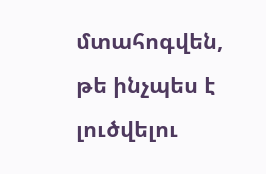մտահոգվեն, թե ինչպես է լուծվելու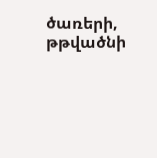ծառերի, թթվածնի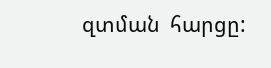զտման  հարցը: